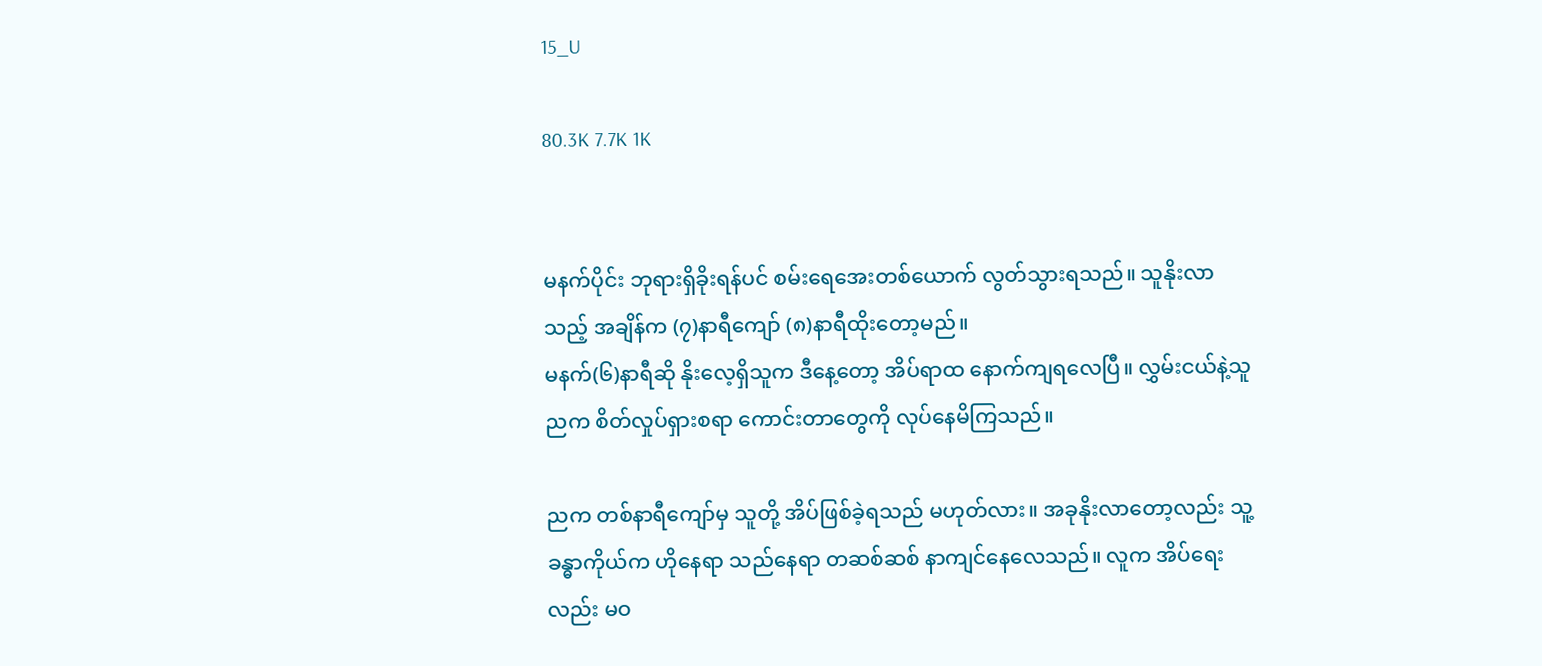15_U

80.3K 7.7K 1K


မနက်ပိုင်း ဘုရားရှိခိုးရန်ပင် စမ်းရေအေးတစ်ယောက် လွတ်သွားရသည်။ သူနိုးလာသည့် အချိန်က (၇)နာရီကျော် (၈)နာရီထိုးတော့မည်။
မနက်(၆)နာရီဆို နိုးလေ့ရှိသူက ဒီနေ့တော့ အိပ်ရာထ နောက်ကျရလေပြီ။ လွှမ်းငယ်နဲ့သူ ညက စိတ်လှုပ်ရှားစရာ ကောင်းတာတွေကို လုပ်နေမိကြသည်။

ညက တစ်နာရီကျော်မှ သူတို့ အိပ်ဖြစ်ခဲ့ရသည် မဟုတ်လား။ အခုနိုးလာတော့လည်း သူ့ခန္ဓာကိုယ်က ဟိုနေရာ သည်နေရာ တဆစ်ဆစ် နာကျင်နေလေသည်။ လူက အိပ်ရေးလည်း မဝ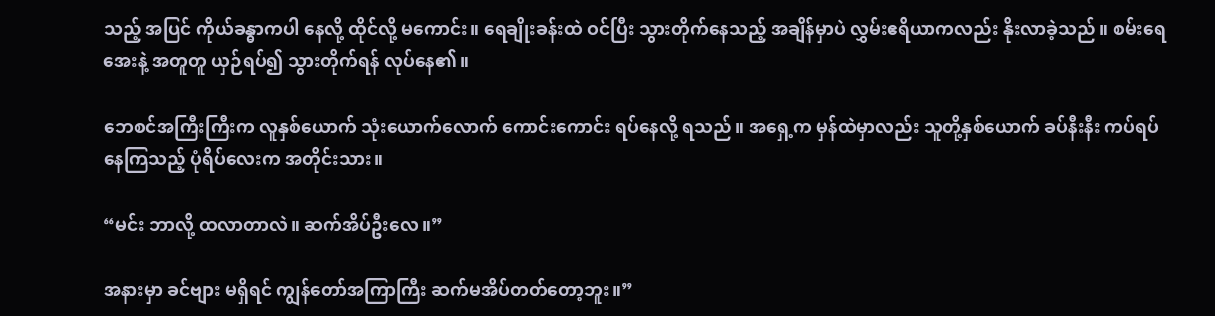သည့် အပြင် ကိုယ်ခန္ဓာကပါ နေလို့ ထိုင်လို့ မကောင်း။ ရေချိုးခန်းထဲ ဝင်ပြီး သွားတိုက်နေသည့် အချိန်မှာပဲ လွှမ်းဧရိယာကလည်း နိုးလာခဲ့သည်။ စမ်းရေအေးနဲ့ အတူတူ ယှဉ်ရပ်၍ သွားတိုက်ရန် လုပ်နေ၏။

ဘေစင်အကြီးကြီးက လူနှစ်ယောက် သုံးယောက်လောက် ကောင်းကောင်း ရပ်နေလို့ ရသည်။ အရှေ့က မှန်‌ထဲမှာလည်း သူတို့နှစ်ယောက် ခပ်နီးနီး ကပ်ရပ်နေကြသည့် ပုံရိပ်လေးက အတိုင်းသား။

“မင်း ဘာလို့ ထလာတာလဲ။ ဆက်အိပ်ဦးလေ။”

အနားမှာ ခင်ဗျား မရှိရင် ကျွန်တော်အကြာကြီး ဆက်မအိပ်တတ်တော့ဘူး။”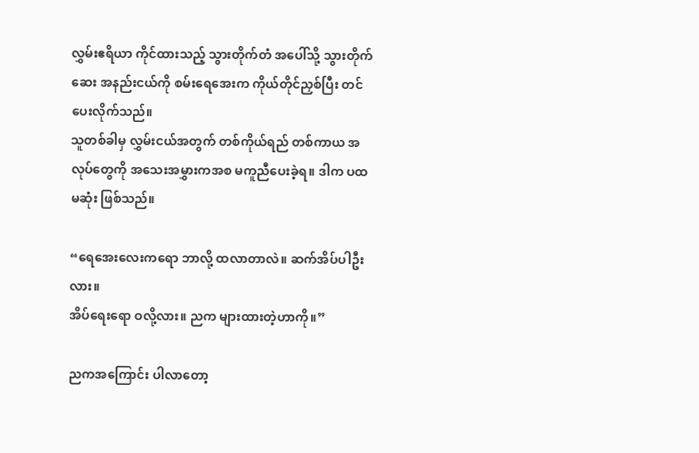လွှမ်းဧရိယာ ကိုင်ထားသည့် သွားတိုက်တံ အပေါ်သို့ သွားတိုက်ဆေး အနည်းငယ်ကို စမ်းရေအေးက ကိုယ်တိုင်ညှစ်ပြီး တင်ပေးလိုက်သည်။
သူတစ်ခါမှ လွှမ်းငယ်အတွက် တစ်ကိုယ်ရည် တစ်ကာယ အလုပ်တွေကို အသေးအမွှားကအစ မကူညီပေးခဲ့ရ။ ဒါက ပထမဆုံး ဖြစ်သည်။

“ရေအေးလေးကရော ဘာလို့ ထလာတာလဲ။ ဆက်အိပ်ပါဦးလား။
အိပ်ရေးရော ဝလို့လား။ ညက များထားတဲ့ဟာကို။”

ညကအကြောင်း ပါလာတော့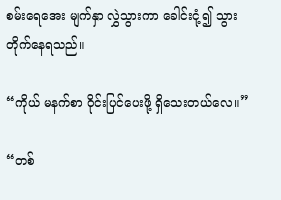စမ်းရေအေး မျက်နှာ လွှဲသွားကာ ခေါင်းငုံ့၍ သွားတိုက်နေရသည်။

“ကိုယ် မနက်စာ ဝိုင်းပြင်ပေးဖို့ ရှိသေးတယ်လေ။”

“တစ်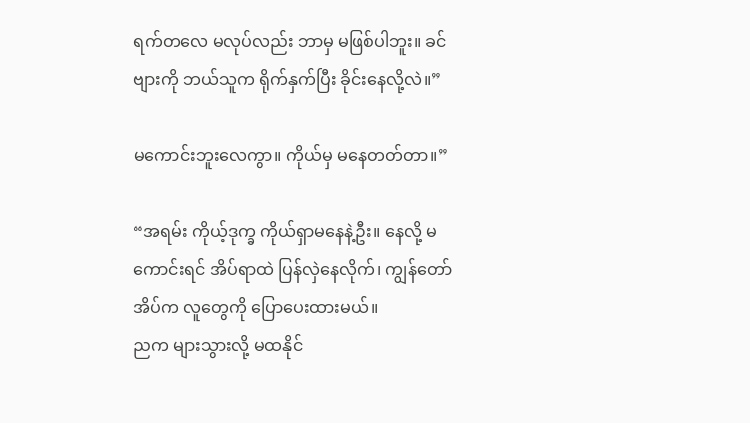ရက်တလေ မလုပ်လည်း ဘာမှ မဖြစ်ပါဘူး။ ခင်ဗျားကို ဘယ်သူက ရိုက်နှက်ပြီး ခိုင်းနေလို့လဲ။”

မကောင်းဘူးလေကွာ။ ကိုယ်မှ မနေတတ်တာ။”

“အရမ်း ကိုယ့်ဒုက္ခ ကိုယ်ရှာမနေနဲ့ဦး။ နေလို့ မကောင်းရင် အိပ်ရာထဲ ပြန်လှဲနေလိုက်၊ ကျွန်တော် အိပ်က လူတွေကို ပြောပေးထားမယ်။
ညက များသွားလို့ မထနိုင်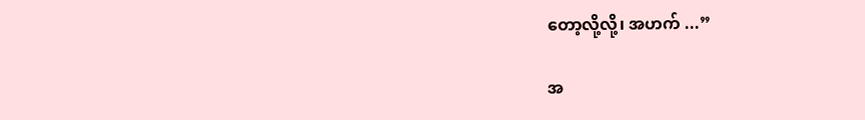တော့လို့လို့၊ အဟက် ...”

အ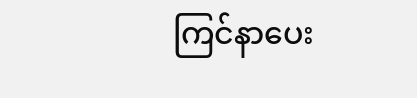ကြင်နာပေး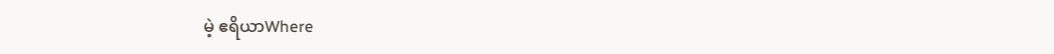မဲ့ ဧရိယာWhere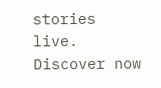stories live. Discover now